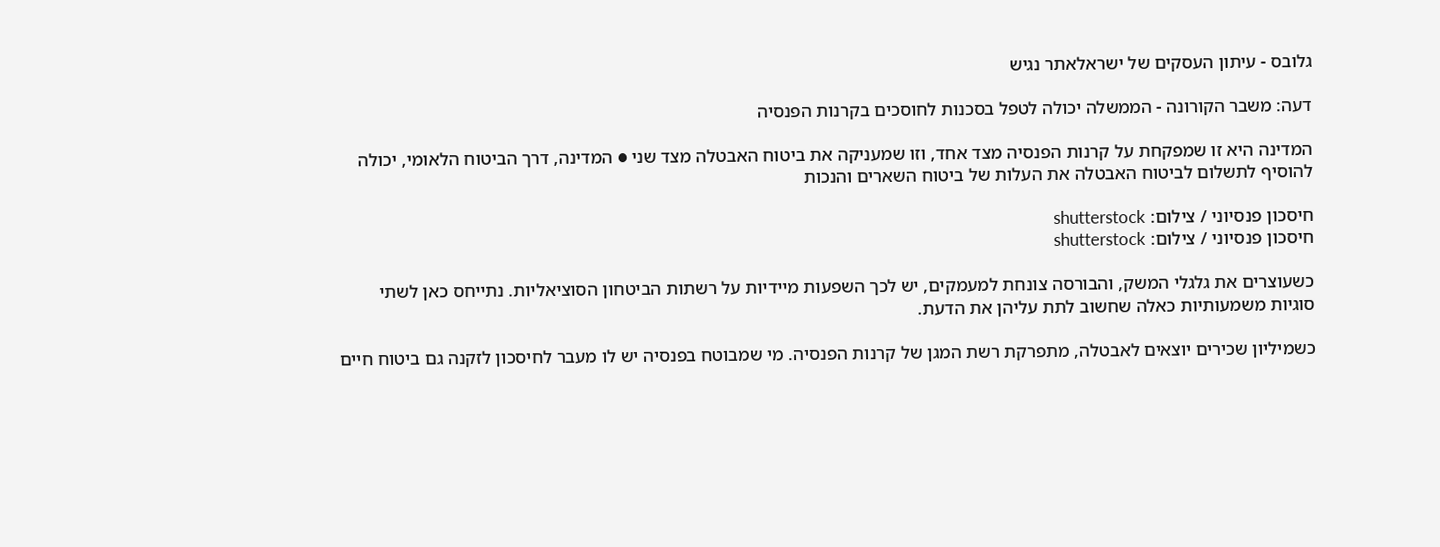גלובס - עיתון העסקים של ישראלאתר נגיש

דעה: משבר הקורונה - הממשלה יכולה לטפל בסכנות לחוסכים בקרנות הפנסיה

המדינה היא זו שמפקחת על קרנות הפנסיה מצד אחד, וזו שמעניקה את ביטוח האבטלה מצד שני ● המדינה, דרך הביטוח הלאומי, יכולה להוסיף לתשלום לביטוח האבטלה את העלות של ביטוח השארים והנכות

חיסכון פנסיוני / צילום: shutterstock
חיסכון פנסיוני / צילום: shutterstock

כשעוצרים את גלגלי המשק, והבורסה צונחת למעמקים, יש לכך השפעות מיידיות על רשתות הביטחון הסוציאליות. נתייחס כאן לשתי סוגיות משמעותיות כאלה שחשוב לתת עליהן את הדעת.

כשמיליון שכירים יוצאים לאבטלה, מתפרקת רשת המגן של קרנות הפנסיה. מי שמבוטח בפנסיה יש לו מעבר לחיסכון לזקנה גם ביטוח חיים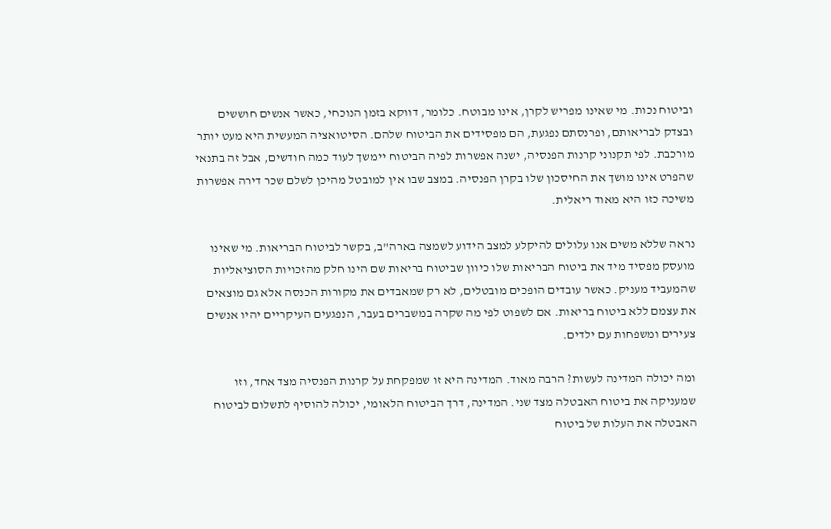וביטוח נכות. מי שאינו מפריש לקרן, אינו מבוטח. כלומר, דווקא בזמן הנוכחי, כאשר אנשים חוששים ובצדק לבריאותם, ופרנסתם נפגעת, הם מפסידים את הביטוח שלהם. הסיטואציה המעשית היא מעט יותר מורכבת. לפי תקנוני קרנות הפנסיה, ישנה אפשרות לפיה הביטוח יימשך לעוד כמה חודשים, אבל זה בתנאי שהפרט אינו מושך את החיסכון שלו בקרן הפנסיה. במצב שבו אין למובטל מהיכן לשלם שכר דירה אפשרות משיכה כזו היא מאוד ריאלית.

נראה שללא משים אנו עלולים להיקלע למצב הידוע לשמצה בארה"ב, בקשר לביטוח הבריאות. מי שאינו מועסק מפסיד מיד את ביטוח הבריאות שלו כיוון שביטוח בריאות שם הינו חלק מהזכויות הסוציאליות שהמעביד מעניק. כאשר עובדים הופכים מובטלים, לא רק שמאבדים את מקורות הכנסה אלא גם מוצאים את עצמם ללא ביטוח בריאות. אם לשפוט לפי מה שקרה במשברים בעבר, הנפגעים העיקריים יהיו אנשים צעירים ומשפחות עם ילדים.

ומה יכולה המדינה לעשות? הרבה מאוד. המדינה היא זו שמפקחת על קרנות הפנסיה מצד אחד, וזו שמעניקה את ביטוח האבטלה מצד שני. המדינה, דרך הביטוח הלאומי, יכולה להוסיף לתשלום לביטוח האבטלה את העלות של ביטוח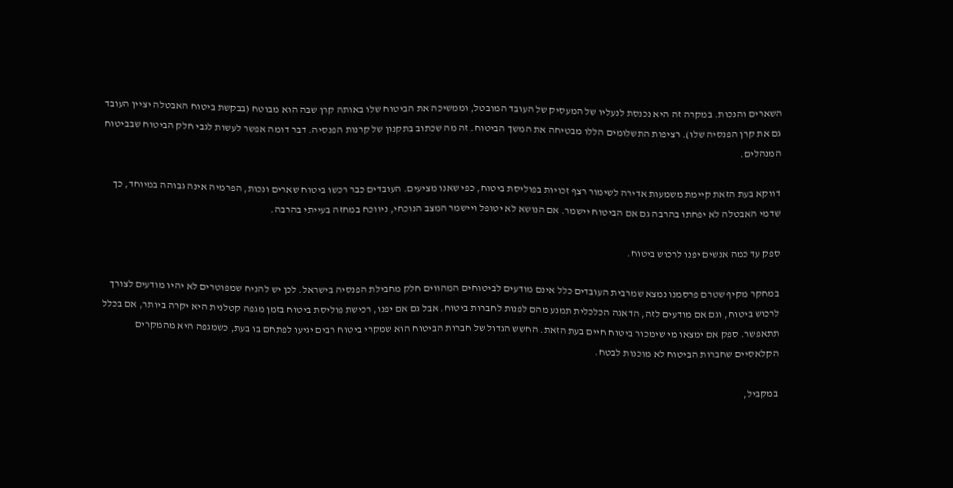השארים והנכות. במקרה זה היא נכנסת לנעליו של המעסיק של העובד המובטל, וממשיכה את הביטוח שלו באותה קרן שבה הוא מבוטח (בבקשת ביטוח האבטלה יציין העובד גם את קרן הפנסיה שלו). רציפות התשלומים הללו מבטיחה את המשך הביטוח. זה מה שכתוב בתקנון של קרנות הפנסיה. דבר דומה אפשר לעשות לגבי חלק הביטוח שבביטוח המנהלים.

דווקא בעת הזאת קיימת משמעות אדירה לשימור רצף זכויות בפוליסת ביטוח, כפי שאנו מציעים. העובדים כבר רכשו ביטוח שארים ונכות, הפרמיה אינה גבוהה במיוחד, כך שדמי האבטלה לא יפחתו בהרבה גם אם הביטוח יישמר. אם הנושא לא יטופל ויישמר המצב הנוכחי, ניווכח במחזה בעייתי בהרבה.

ספק עד כמה אנשים יפנו לרכוש ביטוח.

במחקר מקיף שטרם פרסמנו נמצא שמרבית העובדים כלל אינם מודעים לביטוחים המהווים חלק מחבילת הפנסיה בישראל. לכן יש להניח שמפוטרים לא יהיו מודעים לצורך לרכוש ביטוח, וגם אם מודעים לזה, הדאגה הכלכלית תמנע מהם לפנות לחברות ביטוח. אבל גם אם יפנו, רכישת פוליסת ביטוח בזמן מגפה קטלנית היא יקרה ביותר, אם בכלל תתאפשר. ספק אם ימצאו מי שימכור ביטוח חיים בעת הזאת. החשש הגדול של חברות הביטוח הוא שמקרי ביטוח רבים יגיעו לפתחם בו בעת, כשמגפה היא מהמקרים הקלאסיים שחברות הביטוח לא מוכנות לבטח.

במקביל,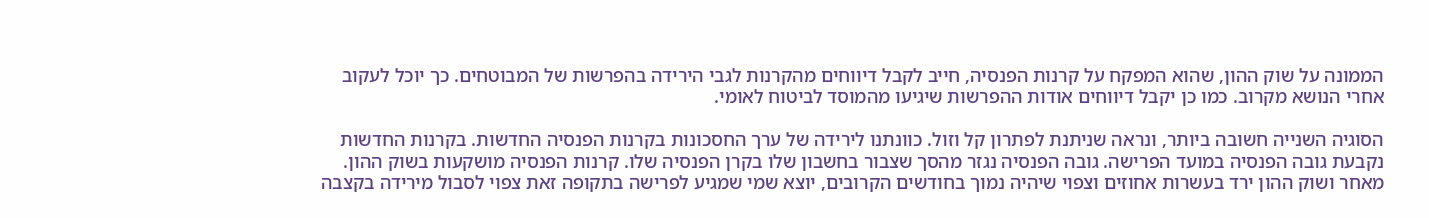הממונה על שוק ההון, שהוא המפקח על קרנות הפנסיה, חייב לקבל דיווחים מהקרנות לגבי הירידה בהפרשות של המבוטחים. כך יוכל לעקוב אחרי הנושא מקרוב. כמו כן יקבל דיווחים אודות ההפרשות שיגיעו מהמוסד לביטוח לאומי.

הסוגיה השנייה חשובה ביותר, ונראה שניתנת לפתרון קל וזול. כוונתנו לירידה של ערך החסכונות בקרנות הפנסיה החדשות. בקרנות החדשות נקבעת גובה הפנסיה במועד הפרישה. גובה הפנסיה נגזר מהסך שצבור בחשבון שלו בקרן הפנסיה שלו. קרנות הפנסיה מושקעות בשוק ההון. מאחר ושוק ההון ירד בעשרות אחוזים וצפוי שיהיה נמוך בחודשים הקרובים, יוצא שמי שמגיע לפרישה בתקופה זאת צפוי לסבול מירידה בקצבה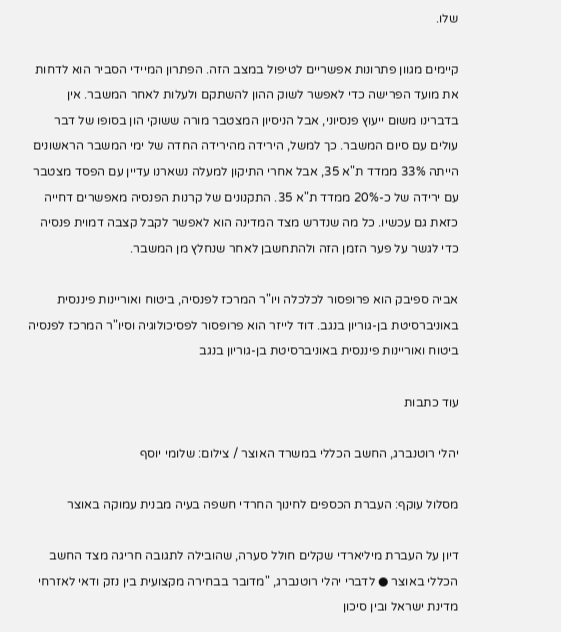שלו.

קיימים מגוון פתרונות אפשריים לטיפול במצב הזה. הפתרון המיידי הסביר הוא לדחות את מועד הפרישה כדי לאפשר לשוק ההון להשתקם ולעלות לאחר המשבר. אין בדברינו משום ייעוץ פנסיוני, אבל הניסיון המצטבר מורה ששוקי הון בסופו של דבר עולים עם סיום המשבר. כך למשל, הירידה מהירידה החדה של ימי המשבר הראשונים הייתה 33% ממדד ת"א 35, אבל אחרי התיקון למעלה נשארנו עדיין עם הפסד מצטבר עם ירידה של כ-20% ממדד ת"א 35. התקנונים של קרנות הפנסיה מאפשרים דחייה כזאת גם עכשיו. כל מה שנדרש מצד המדינה הוא לאפשר לקבל קצבה דמוית פנסיה כדי לגשר על פער הזמן הזה ולהתחשבן לאחר שנחלץ מן המשבר.

אביה ספיבק הוא פרופסור לכלכלה ויו"ר המרכז לפנסיה, ביטוח ואוריינות פיננסית באוניברסיטת בן-גוריון בנגב. דוד לייזר הוא פרופסור לפסיכולוגיה וסיו"ר המרכז לפנסיה ביטוח ואוריינות פיננסית באוניברסיטת בן-גוריון בנגב

עוד כתבות

יהלי רוטנברג, החשב הכללי במשרד האוצר / צילום: שלומי יוסף

מסלול עוקף: העברת הכספים לחינוך החרדי חשפה בעיה מבנית עמוקה באוצר

דיון על העברת מיליארדי שקלים חולל סערה, שהובילה לתגובה חריגה מצד החשב הכללי באוצר ● לדברי יהלי רוטנברג, "מדובר בבחירה מקצועית בין נזק ודאי לאזרחי מדינת ישראל ובין סיכון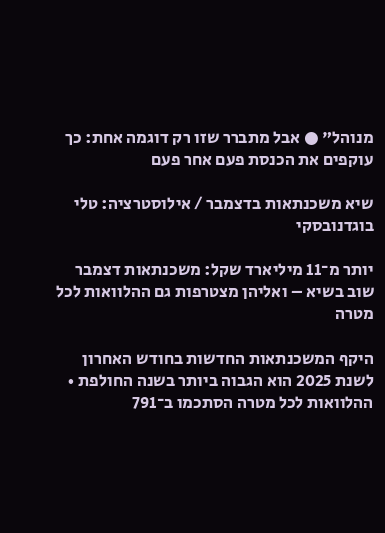מנוהל" ● אבל מתברר שזו רק דוגמה אחת: כך עוקפים את הכנסת פעם אחר פעם

שיא משכנתאות בדצמבר / אילוסטרציה: טלי בוגדנובסקי

יותר מ־11 מיליארד שקל: משכנתאות דצמבר שוב בשיא – ואליהן מצטרפות גם ההלוואות לכל מטרה

היקף המשכנתאות החדשות בחודש האחרון לשנת 2025 הוא הגבוה ביותר בשנה החולפת • ההלוואות לכל מטרה הסתכמו ב־791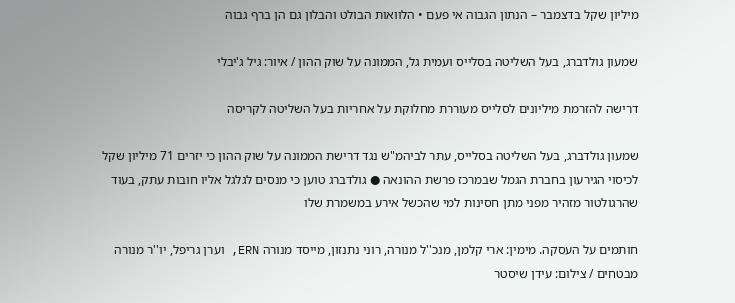מיליון שקל בדצמבר – הנתון הגבוה אי פעם • הלוואות הבולט והבלון גם הן ברף גבוה

שמעון גולדברג, בעל השליטה בסלייס ועמית גל, הממונה על שוק ההון / איור: גיל ג'יבלי

דרישה להזרמת מיליונים לסלייס מעוררת מחלוקת על אחריות בעל השליטה לקריסה

שמעון גולדברג, בעל השליטה בסלייס, עתר לביהמ"ש נגד דרישת הממונה על שוק ההון כי יזרים 71 מיליון שקל לכיסוי הגירעון בחברת הגמל שבמרכז פרשת ההונאה ● גולדברג טוען כי מנסים לגלגל אליו חובות עתק, בעוד שהרגולטור מזהיר מפני מתן חסינות למי שהכשל אירע במשמרת שלו

חותמים על העסקה. מימין: ארי קלמן, מנכ''ל מנורה, רוני נתנזון, מייסד מנורה ERN, וערן גריפל, יו''ר מנורה מבטחים / צילום: עידן שיסטר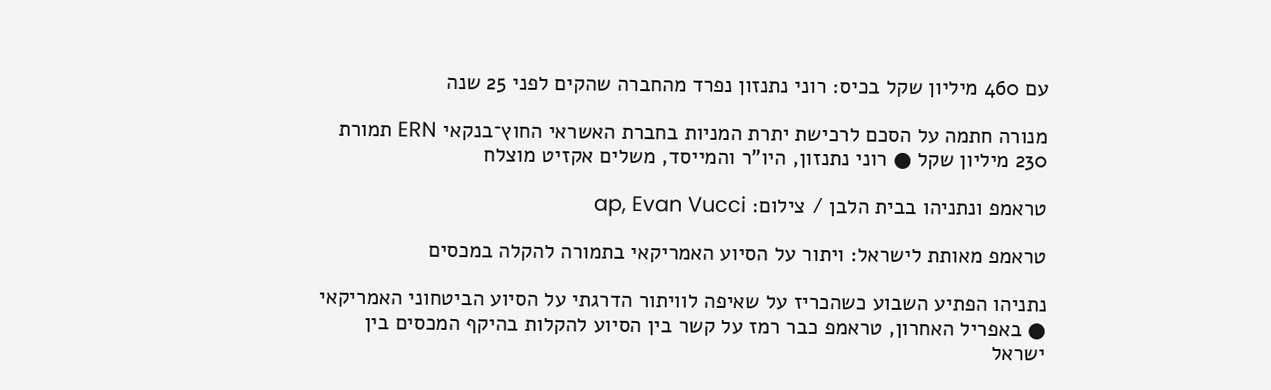עם 460 מיליון שקל בכיס: רוני נתנזון נפרד מהחברה שהקים לפני 25 שנה

מנורה חתמה על הסכם לרכישת יתרת המניות בחברת האשראי החוץ־בנקאי ERN תמורת 230 מיליון שקל ● רוני נתנזון, היו"ר והמייסד, משלים אקזיט מוצלח

טראמפ ונתניהו בבית הלבן / צילום: ap, Evan Vucci

טראמפ מאותת לישראל: ויתור על הסיוע האמריקאי בתמורה להקלה במכסים

נתניהו הפתיע השבוע כשהכריז על שאיפה לוויתור הדרגתי על הסיוע הביטחוני האמריקאי ● באפריל האחרון, טראמפ כבר רמז על קשר בין הסיוע להקלות בהיקף המכסים בין ישראל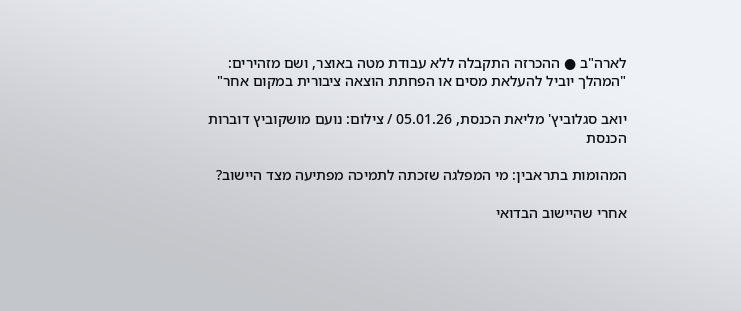לארה"ב ● ההכרזה התקבלה ללא עבודת מטה באוצר, ושם מזהירים: "המהלך יוביל להעלאת מסים או הפחתת הוצאה ציבורית במקום אחר"

יואב סגלוביץ' מליאת הכנסת, 05.01.26 / צילום: נועם מושקוביץ דוברות הכנסת

המהומות בתראבין: מי המפלגה שזכתה לתמיכה מפתיעה מצד היישוב?

אחרי שהיישוב הבדואי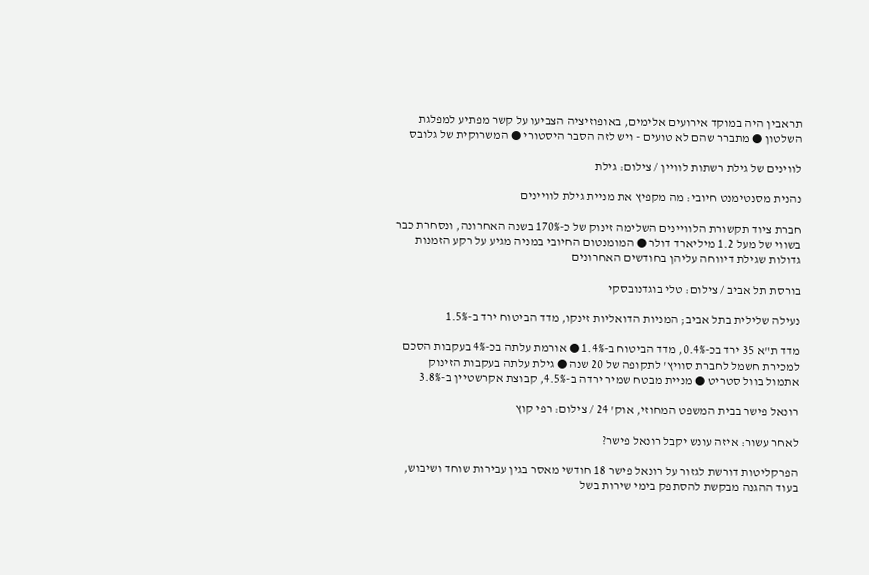תראבין היה במוקד אירועים אלימים, באופוזיציה הצביעו על קשר מפתיע למפלגת השלטון ● מתברר שהם לא טועים - ויש לזה הסבר היסטורי ● המשרוקית של גלובס

לווינים של גילת רשתות לוויין / צילום: גילת

נהנית מסנטימנט חיובי: מה מקפיץ את מניית גילת לוויינים

חברת ציוד תקשורת הלוויינים השלימה זינוק של כ-170% בשנה האחרונה, ונסחרת כבר בשווי של מעל 1.2 מיליארד דולר ● המומנטום החיובי במניה מגיע על רקע הזמנות גדולות שגילת דיווחה עליהן בחודשים האחרונים

בורסת תל אביב / צילום: טלי בוגדנובסקי

נעילה שלילית בתל אביב; המניות הדואליות זינקו, מדד הביטוח ירד ב-1.5%

מדד ת"א 35 ירד בכ-0.4%, מדד הביטוח ב-1.4% ● אורמת עלתה בכ-4% בעקבות הסכם למכירת חשמל לחברת סוויץ' לתקופה של 20 שנה ● גילת עלתה בעקבות הזינוק אתמול בוול סטריט ● מניית מבטח שמיר ירדה ב-4.5%, קבוצת אקרשטיין ב-3.8%

רונאל פישר בבית המשפט המחוזי, אוק' 24 / צילום: רפי קוץ

לאחר עשור: איזה עונש יקבל רונאל פישר?

הפרקליטות דורשת לגזור על רונאל פישר 18 חודשי מאסר בגין עבירות שוחד ושיבוש, בעוד ההגנה מבקשת להסתפק בימי שירות בשל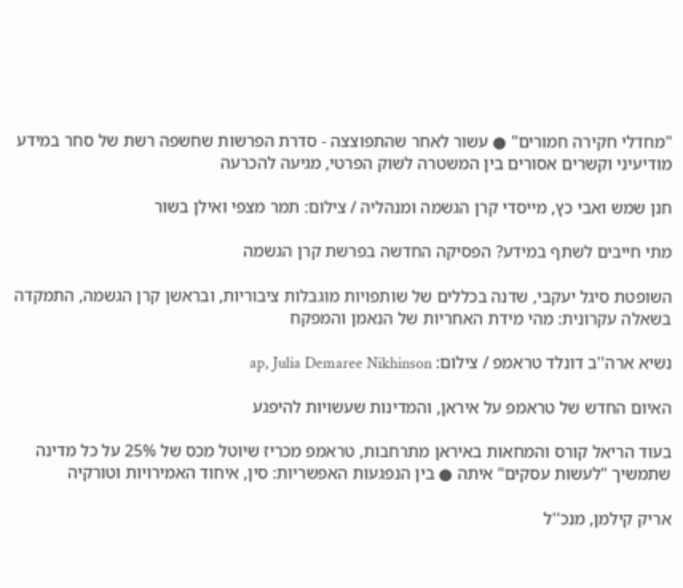"מחדלי חקירה חמורים" ● עשור לאחר שהתפוצצה - סדרת הפרשות שחשפה רשת של סחר במידע מודיעיני וקשרים אסורים בין המשטרה לשוק הפרטי, מגיעה להכרעה

חנן שמש ואבי כץ, מייסדי קרן הגשמה ומנהליה / צילום: תמר מצפי ואילן בשור

מתי חייבים לשתף במידע? הפסיקה החדשה בפרשת קרן הגשמה

השופטת סיגל יעקבי, שדנה בכללים של שותפויות מוגבלות ציבוריות, ובראשן קרן הגשמה, התמקדה בשאלה עקרונית: מהי מידת האחריות של הנאמן והמפקח

נשיא ארה''ב דונלד טראמפ / צילום: ap, Julia Demaree Nikhinson

האיום החדש של טראמפ על איראן, והמדינות שעשויות להיפגע

בעוד הריאל קורס והמחאות באיראן מתרחבות, טראמפ מכריז שיוטל מכס של 25% על כל מדינה שתמשיך "לעשות עסקים" איתה ● בין הנפגעות האפשריות: סין, איחוד האמירויות וטורקיה

אריק קילמן, מנכ''ל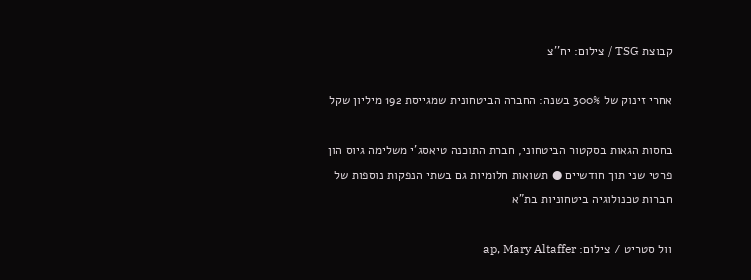קבוצת TSG / צילום: יח''צ

אחרי זינוק של 300% בשנה: החברה הביטחונית שמגייסת 192 מיליון שקל

בחסות הגאות בסקטור הביטחוני, חברת התוכנה טיאסג'י משלימה גיוס הון פרטי שני תוך חודשיים ● תשואות חלומיות גם בשתי הנפקות נוספות של חברות טכנולוגיה ביטחוניות בת"א

וול סטריט / צילום: ap, Mary Altaffer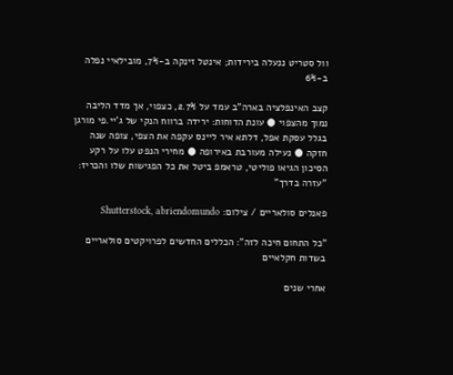וול סטריט ננעלה בירידות; אינטל זינקה ב-7%, מובילאיי נפלה ב-6%

קצב האינפלציה בארה"ב עמד על 2.7%, כצפוי, אך מדד הליבה נמוך מהצפוי ● עונת הדוחות: ירידה ברווח הנקי של ג'יי.פי מורגן בגלל עסקת אפל, דלתא איר ליינס עקפה את הצפי, צופה שנה חזקה ● נעילה מעורבת באירופה ● מחירי הנפט עלו על רקע הסיכון הגיאו פוליטי, טראמפ ביטל את כל הפגישות שלו והכריז: "עזרה בדרך"

פאנלים סולאריים / צילום: Shutterstock, abriendomundo

"כל התחום חיכה לזה": הכללים החדשים לפרויקטים סולאריים בשדות חקלאיים

אחרי שנים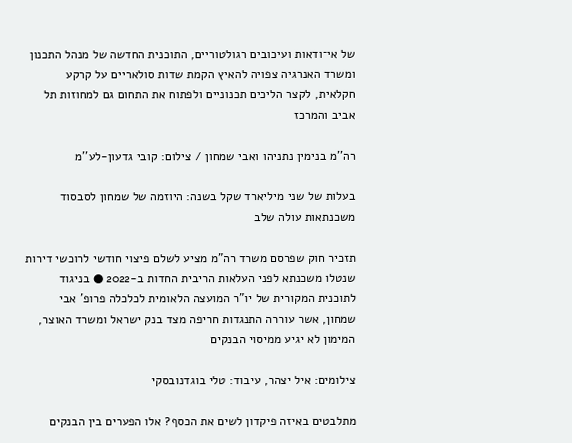של אי־ודאות ועיכובים רגולטוריים, התוכנית החדשה של מנהל התכנון ומשרד האנרגיה צפויה להאיץ הקמת שדות סולאריים על קרקע חקלאית, לקצר הליכים תכנוניים ולפתוח את התחום גם למחוזות תל אביב והמרכז

רה''מ בנימין נתניהו ואבי שמחון / צילום: קובי גדעון-לע''מ

בעלות של שני מיליארד שקל בשנה: היוזמה של שמחון לסבסוד משכנתאות עולה שלב

תזכיר חוק שפרסם משרד רה"מ מציע לשלם פיצוי חודשי לרוכשי דירות שנטלו משכנתא לפני העלאות הריבית החדות ב-2022 ● בניגוד לתוכנית המקורית של יו"ר המועצה הלאומית לכלכלה פרופ' אבי שמחון, אשר עוררה התנגדות חריפה מצד בנק ישראל ומשרד האוצר, המימון לא יגיע ממיסוי הבנקים

צילומים: איל יצהר, עיבוד: טלי בוגדנובסקי

מתלבטים באיזה פיקדון לשים את הכסף? אלו הפערים בין הבנקים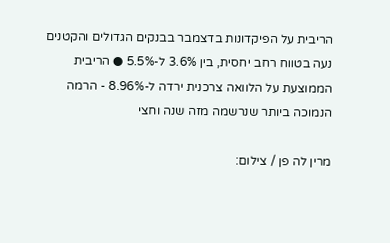הריבית על הפיקדונות בדצמבר בבנקים הגדולים והקטנים נעה בטווח רחב יחסית, בין 3.6% ל-5.5% ● הריבית הממוצעת על הלוואה צרכנית ירדה ל-8.96% - הרמה הנמוכה ביותר שנרשמה מזה שנה וחצי

מרין לה פן / צילום: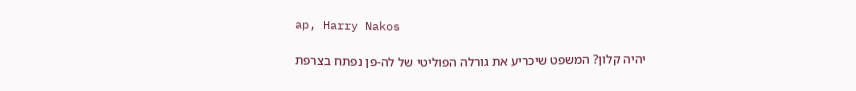ap, Harry Nakos

יהיה קלון? המשפט שיכריע את גורלה הפוליטי של לה-פן נפתח בצרפת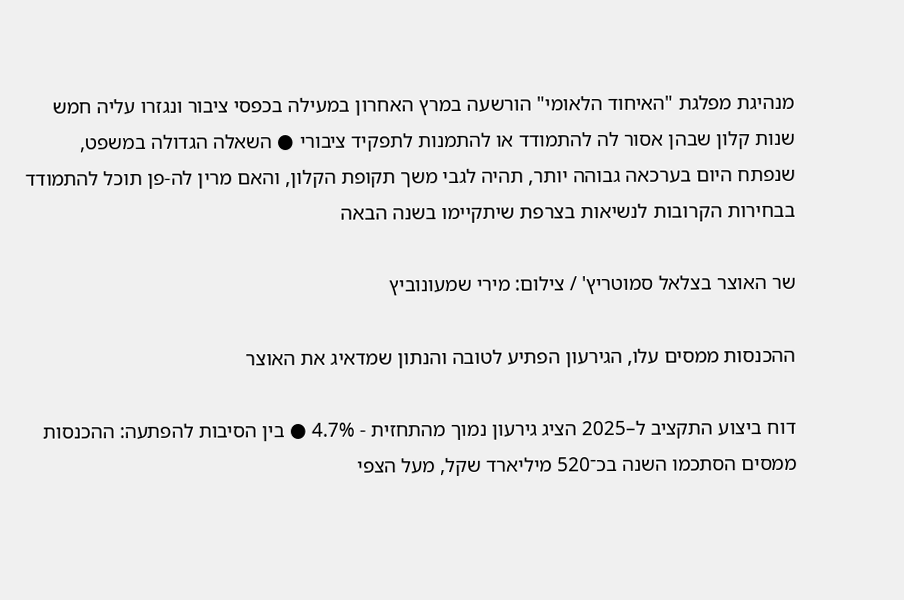מנהיגת מפלגת "האיחוד הלאומי" הורשעה במרץ האחרון במעילה בכפסי ציבור ונגזרו עליה חמש שנות קלון שבהן אסור לה להתמודד או להתמנות לתפקיד ציבורי ● השאלה הגדולה במשפט, שנפתח היום בערכאה גבוהה יותר, תהיה לגבי משך תקופת הקלון, והאם מרין לה-פן תוכל להתמודד בבחירות הקרובות לנשיאות בצרפת שיתקיימו בשנה הבאה

שר האוצר בצלאל סמוטריץ' / צילום: מירי שמעונוביץ

ההכנסות ממסים עלו, הגירעון הפתיע לטובה והנתון שמדאיג את האוצר

דוח ביצוע התקציב ל–2025 הציג גירעון נמוך מהתחזית - 4.7% ● בין הסיבות להפתעה: ההכנסות ממסים הסתכמו השנה בכ־520 מיליארד שקל, מעל הצפי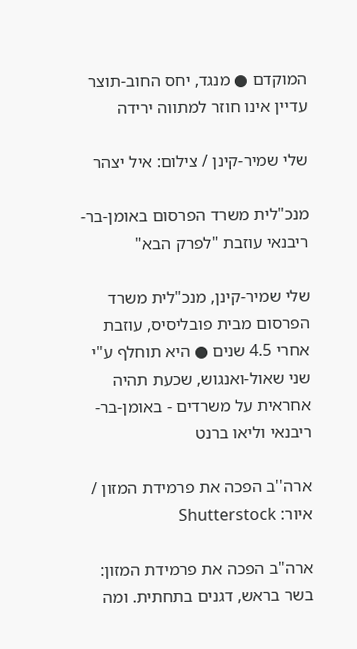המוקדם ● מנגד, יחס החוב-תוצר עדיין אינו חוזר למתווה ירידה

שלי שמיר-קינן / צילום: איל יצהר

מנכ"לית משרד הפרסום באומן-בר-ריבנאי עוזבת "לפרק הבא"

שלי שמיר-קינן, מנכ"לית משרד הפרסום מבית פובליסיס, עוזבת אחרי 4.5 שנים ● היא תוחלף ע"י שני שאול-ואנגוש, שכעת תהיה אחראית על משרדים - באומן-בר-ריבנאי וליאו ברנט

ארה''ב הפכה את פרמידת המזון / איור: Shutterstock

ארה"ב הפכה את פרמידת המזון: בשר בראש, דגנים בתחתית. ומה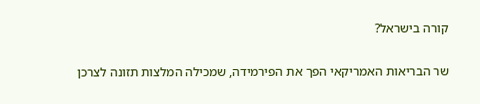קורה בישראל?

שר הבריאות האמריקאי הפך את הפירמידה, שמכילה המלצות תזונה לצרכן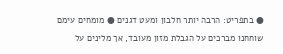● בתפריט: הרבה יותר חלבון ומעט דגנים ● מומחים עימם שוחחנו מברכים על הגבלת מזון מעובד, אך מלינים על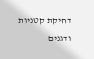דחיקת קטניות ודגנים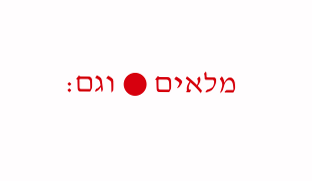מלאים ● וגם: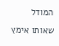המודל שאותו אימץ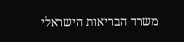משרד הבריאות הישראלי